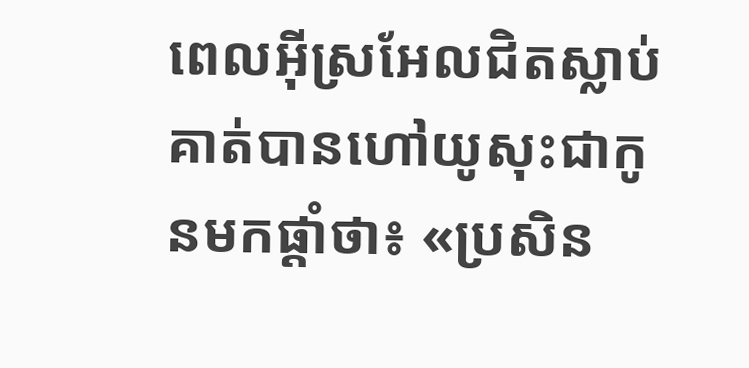ពេលអ៊ីស្រអែលជិតស្លាប់ គាត់បានហៅយូសុះជាកូនមកផ្ដាំថា៖ «ប្រសិន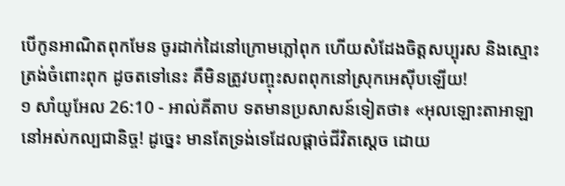បើកូនអាណិតពុកមែន ចូរដាក់ដៃនៅក្រោមភ្លៅពុក ហើយសំដែងចិត្តសប្បុរស និងស្មោះត្រង់ចំពោះពុក ដូចតទៅនេះ គឺមិនត្រូវបញ្ចុះសពពុកនៅស្រុកអេស៊ីបឡើយ!
១ សាំយូអែល 26:10 - អាល់គីតាប ទតមានប្រសាសន៍ទៀតថា៖ «អុលឡោះតាអាឡានៅអស់កល្បជានិច្ច! ដូច្នេះ មានតែទ្រង់ទេដែលផ្តាច់ជីវិតស្តេច ដោយ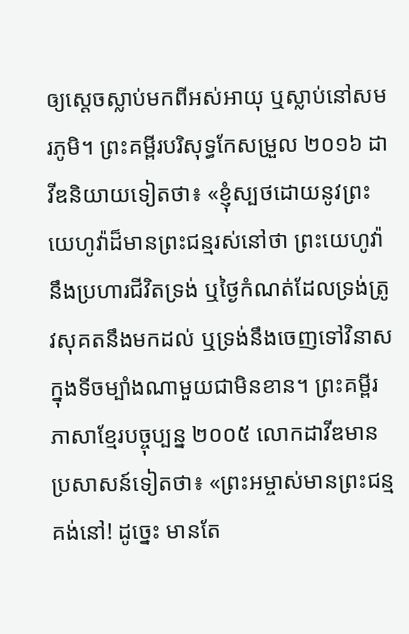ឲ្យស្តេចស្លាប់មកពីអស់អាយុ ឬស្លាប់នៅសមរភូមិ។ ព្រះគម្ពីរបរិសុទ្ធកែសម្រួល ២០១៦ ដាវីឌនិយាយទៀតថា៖ «ខ្ញុំស្បថដោយនូវព្រះយេហូវ៉ាដ៏មានព្រះជន្មរស់នៅថា ព្រះយេហូវ៉ានឹងប្រហារជីវិតទ្រង់ ឬថ្ងៃកំណត់ដែលទ្រង់ត្រូវសុគតនឹងមកដល់ ឬទ្រង់នឹងចេញទៅវិនាសក្នុងទីចម្បាំងណាមួយជាមិនខាន។ ព្រះគម្ពីរភាសាខ្មែរបច្ចុប្បន្ន ២០០៥ លោកដាវីឌមានប្រសាសន៍ទៀតថា៖ «ព្រះអម្ចាស់មានព្រះជន្មគង់នៅ! ដូច្នេះ មានតែ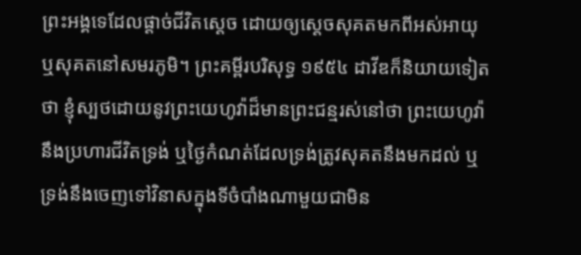ព្រះអង្គទេដែលផ្ដាច់ជីវិតស្ដេច ដោយឲ្យស្ដេចសុគតមកពីអស់អាយុ ឬសុគតនៅសមរភូមិ។ ព្រះគម្ពីរបរិសុទ្ធ ១៩៥៤ ដាវីឌក៏និយាយទៀតថា ខ្ញុំស្បថដោយនូវព្រះយេហូវ៉ាដ៏មានព្រះជន្មរស់នៅថា ព្រះយេហូវ៉ានឹងប្រហារជីវិតទ្រង់ ឬថ្ងៃកំណត់ដែលទ្រង់ត្រូវសុគតនឹងមកដល់ ឬទ្រង់នឹងចេញទៅវិនាសក្នុងទីចំបាំងណាមួយជាមិន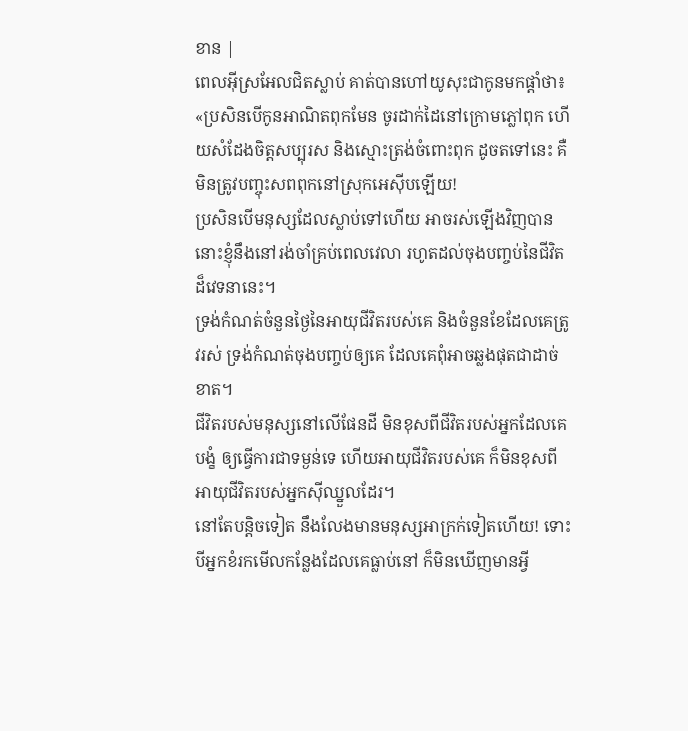ខាន |
ពេលអ៊ីស្រអែលជិតស្លាប់ គាត់បានហៅយូសុះជាកូនមកផ្ដាំថា៖ «ប្រសិនបើកូនអាណិតពុកមែន ចូរដាក់ដៃនៅក្រោមភ្លៅពុក ហើយសំដែងចិត្តសប្បុរស និងស្មោះត្រង់ចំពោះពុក ដូចតទៅនេះ គឺមិនត្រូវបញ្ចុះសពពុកនៅស្រុកអេស៊ីបឡើយ!
ប្រសិនបើមនុស្សដែលស្លាប់ទៅហើយ អាចរស់ឡើងវិញបាន នោះខ្ញុំនឹងនៅរង់ចាំគ្រប់ពេលវេលា រហូតដល់ចុងបញ្ចប់នៃជីវិតដ៏វេទនានេះ។
ទ្រង់កំណត់ចំនួនថ្ងៃនៃអាយុជីវិតរបស់គេ និងចំនួនខែដែលគេត្រូវរស់ ទ្រង់កំណត់ចុងបញ្ចប់ឲ្យគេ ដែលគេពុំអាចឆ្លងផុតជាដាច់ខាត។
ជីវិតរបស់មនុស្សនៅលើផែនដី មិនខុសពីជីវិតរបស់អ្នកដែលគេបង្ខំ ឲ្យធ្វើការជាទម្ងន់ទេ ហើយអាយុជីវិតរបស់គេ ក៏មិនខុសពី អាយុជីវិតរបស់អ្នកស៊ីឈ្នួលដែរ។
នៅតែបន្តិចទៀត នឹងលែងមានមនុស្សអាក្រក់ទៀតហើយ! ទោះបីអ្នកខំរកមើលកន្លែងដែលគេធ្លាប់នៅ ក៏មិនឃើញមានអ្វី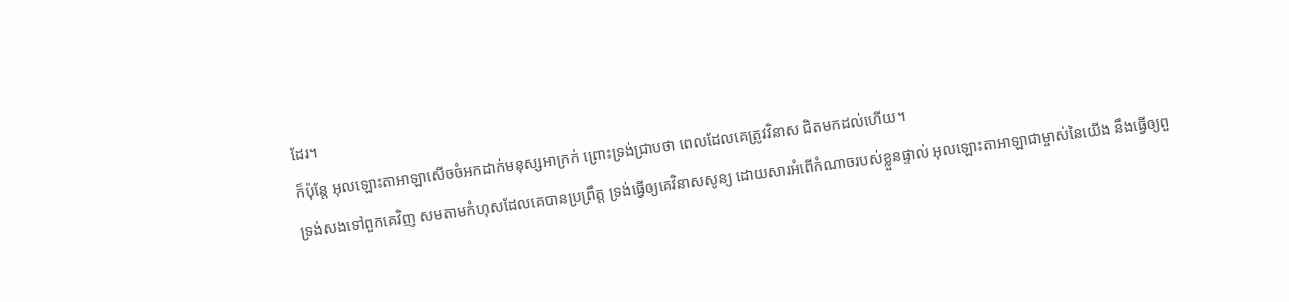ដែរ។
ក៏ប៉ុន្តែ អុលឡោះតាអាឡាសើចចំអកដាក់មនុស្សអាក្រក់ ព្រោះទ្រង់ជ្រាបថា ពេលដែលគេត្រូវវិនាស ជិតមកដល់ហើយ។
ទ្រង់សងទៅពួកគេវិញ សមតាមកំហុសដែលគេបានប្រព្រឹត្ត ទ្រង់ធ្វើឲ្យគេវិនាសសូន្យ ដោយសារអំពើកំណាចរបស់ខ្លួនផ្ទាល់ អុលឡោះតាអាឡាជាម្ចាស់នៃយើង នឹងធ្វើឲ្យពួ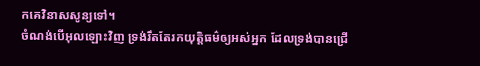កគេវិនាសសូន្យទៅ។
ចំណង់បើអុលឡោះវិញ ទ្រង់រឹតតែរកយុត្ដិធម៌ឲ្យអស់អ្នក ដែលទ្រង់បានជ្រើ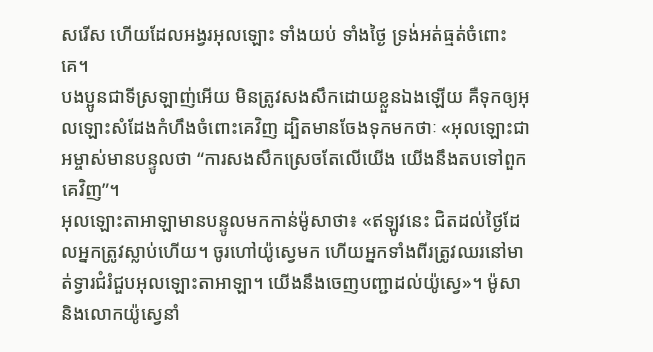សរើស ហើយដែលអង្វរអុលឡោះ ទាំងយប់ ទាំងថ្ងៃ ទ្រង់អត់ធ្មត់ចំពោះគេ។
បងប្អូនជាទីស្រឡាញ់អើយ មិនត្រូវសងសឹកដោយខ្លួនឯងឡើយ គឺទុកឲ្យអុលឡោះសំដែងកំហឹងចំពោះគេវិញ ដ្បិតមានចែងទុកមកថាៈ «អុលឡោះជាអម្ចាស់មានបន្ទូលថា “ការសងសឹកស្រេចតែលើយើង យើងនឹងតបទៅពួកគេវិញ”។
អុលឡោះតាអាឡាមានបន្ទូលមកកាន់ម៉ូសាថា៖ «ឥឡូវនេះ ជិតដល់ថ្ងៃដែលអ្នកត្រូវស្លាប់ហើយ។ ចូរហៅយ៉ូស្វេមក ហើយអ្នកទាំងពីរត្រូវឈរនៅមាត់ទ្វារជំរំជួបអុលឡោះតាអាឡា។ យើងនឹងចេញបញ្ជាដល់យ៉ូស្វេ»។ ម៉ូសា និងលោកយ៉ូស្វេនាំ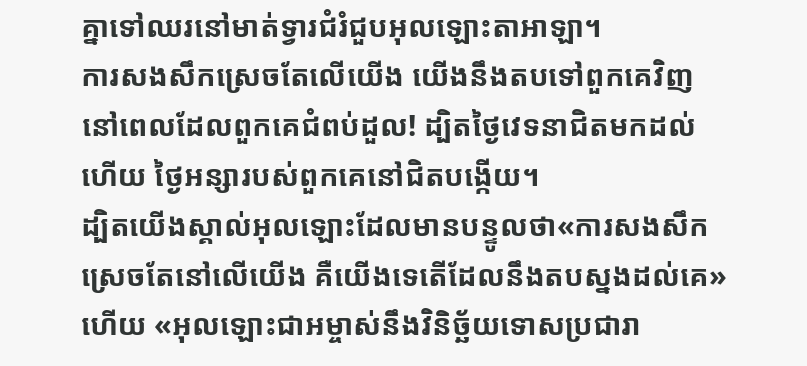គ្នាទៅឈរនៅមាត់ទ្វារជំរំជួបអុលឡោះតាអាឡា។
ការសងសឹកស្រេចតែលើយើង យើងនឹងតបទៅពួកគេវិញ នៅពេលដែលពួកគេជំពប់ដួល! ដ្បិតថ្ងៃវេទនាជិតមកដល់ហើយ ថ្ងៃអន្សារបស់ពួកគេនៅជិតបង្កើយ។
ដ្បិតយើងស្គាល់អុលឡោះដែលមានបន្ទូលថា«ការសងសឹកស្រេចតែនៅលើយើង គឺយើងទេតើដែលនឹងតបស្នងដល់គេ» ហើយ «អុលឡោះជាអម្ចាស់នឹងវិនិច្ឆ័យទោសប្រជារា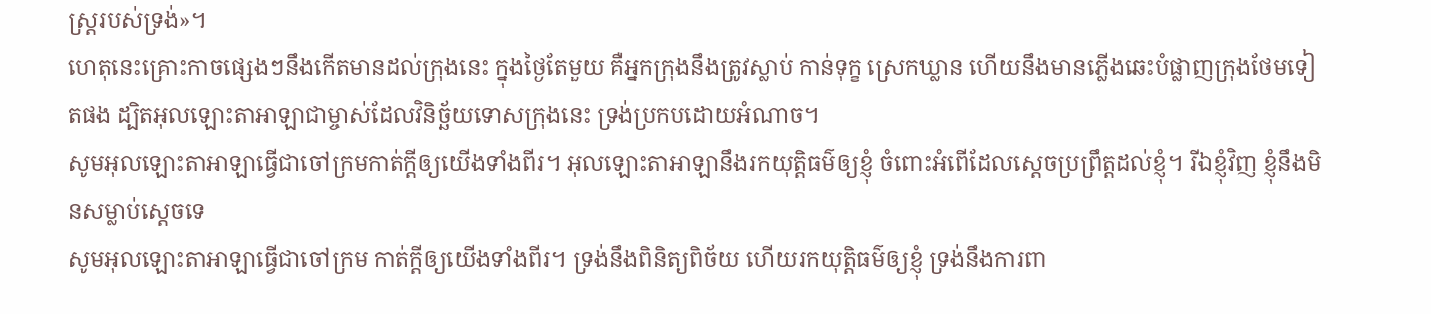ស្ដ្ររបស់ទ្រង់»។
ហេតុនេះគ្រោះកាចផ្សេងៗនឹងកើតមានដល់ក្រុងនេះ ក្នុងថ្ងៃតែមួយ គឺអ្នកក្រុងនឹងត្រូវស្លាប់ កាន់ទុក្ខ ស្រេកឃ្លាន ហើយនឹងមានភ្លើងឆេះបំផ្លាញក្រុងថែមទៀតផង ដ្បិតអុលឡោះតាអាឡាជាម្ចាស់ដែលវិនិច្ឆ័យទោសក្រុងនេះ ទ្រង់ប្រកបដោយអំណាច។
សូមអុលឡោះតាអាឡាធ្វើជាចៅក្រមកាត់ក្តីឲ្យយើងទាំងពីរ។ អុលឡោះតាអាឡានឹងរកយុត្តិធម៌ឲ្យខ្ញុំ ចំពោះអំពើដែលស្តេចប្រព្រឹត្តដល់ខ្ញុំ។ រីឯខ្ញុំវិញ ខ្ញុំនឹងមិនសម្លាប់ស្តេចទេ
សូមអុលឡោះតាអាឡាធ្វើជាចៅក្រម កាត់ក្តីឲ្យយើងទាំងពីរ។ ទ្រង់នឹងពិនិត្យពិច័យ ហើយរកយុត្តិធម៌ឲ្យខ្ញុំ ទ្រង់នឹងការពា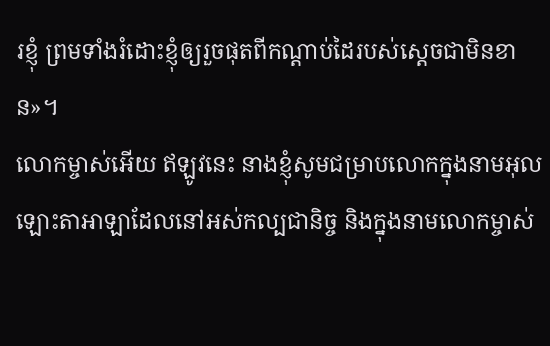រខ្ញុំ ព្រមទាំងរំដោះខ្ញុំឲ្យរួចផុតពីកណ្តាប់ដៃរបស់ស្តេចជាមិនខាន»។
លោកម្ចាស់អើយ ឥឡូវនេះ នាងខ្ញុំសូមជម្រាបលោកក្នុងនាមអុលឡោះតាអាឡាដែលនៅអស់កល្បជានិច្ច និងក្នុងនាមលោកម្ចាស់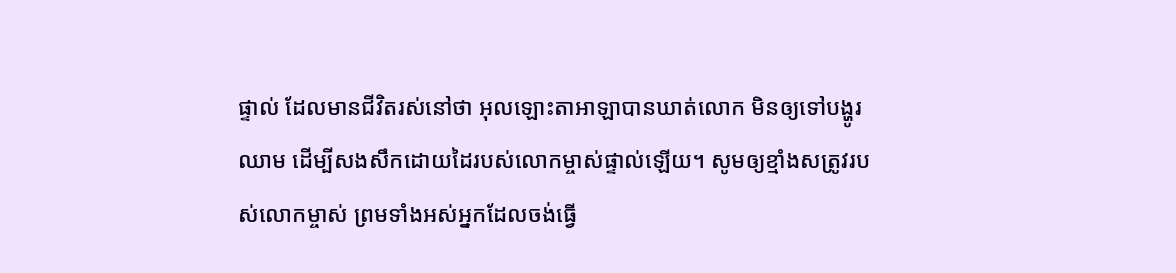ផ្ទាល់ ដែលមានជីវិតរស់នៅថា អុលឡោះតាអាឡាបានឃាត់លោក មិនឲ្យទៅបង្ហូរឈាម ដើម្បីសងសឹកដោយដៃរបស់លោកម្ចាស់ផ្ទាល់ឡើយ។ សូមឲ្យខ្មាំងសត្រូវរបស់លោកម្ចាស់ ព្រមទាំងអស់អ្នកដែលចង់ធ្វើ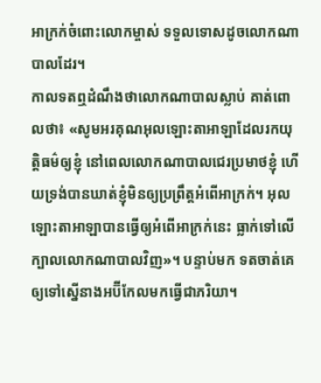អាក្រក់ចំពោះលោកម្ចាស់ ទទួលទោសដូចលោកណាបាលដែរ។
កាលទតឮដំណឹងថាលោកណាបាលស្លាប់ គាត់ពោលថា៖ «សូមអរគុណអុលឡោះតាអាឡាដែលរកយុត្តិធម៌ឲ្យខ្ញុំ នៅពេលលោកណាបាលជេរប្រមាថខ្ញុំ ហើយទ្រង់បានឃាត់ខ្ញុំមិនឲ្យប្រព្រឹត្តអំពើអាក្រក់។ អុលឡោះតាអាឡាបានធ្វើឲ្យអំពើអាក្រក់នេះ ធ្លាក់ទៅលើក្បាលលោកណាបាលវិញ»។ បន្ទាប់មក ទតចាត់គេឲ្យទៅស្នើនាងអប៊ីកែលមកធ្វើជាភរិយា។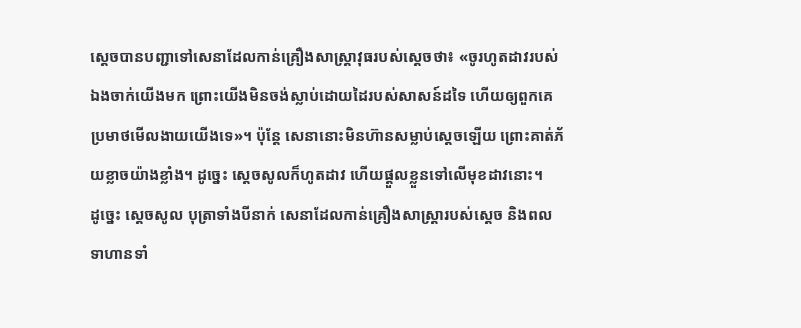ស្តេចបានបញ្ជាទៅសេនាដែលកាន់គ្រឿងសាស្ត្រាវុធរបស់ស្តេចថា៖ «ចូរហូតដាវរបស់ឯងចាក់យើងមក ព្រោះយើងមិនចង់ស្លាប់ដោយដៃរបស់សាសន៍ដទៃ ហើយឲ្យពួកគេប្រមាថមើលងាយយើងទេ»។ ប៉ុន្តែ សេនានោះមិនហ៊ានសម្លាប់ស្តេចឡើយ ព្រោះគាត់ភ័យខ្លាចយ៉ាងខ្លាំង។ ដូច្នេះ ស្តេចសូលក៏ហូតដាវ ហើយផ្តួលខ្លួនទៅលើមុខដាវនោះ។
ដូច្នេះ ស្តេចសូល បុត្រាទាំងបីនាក់ សេនាដែលកាន់គ្រឿងសាស្ត្រារបស់ស្តេច និងពលទាហានទាំ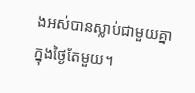ងអស់បានស្លាប់ជាមួយគ្នាក្នុងថ្ងៃតែមួយ។